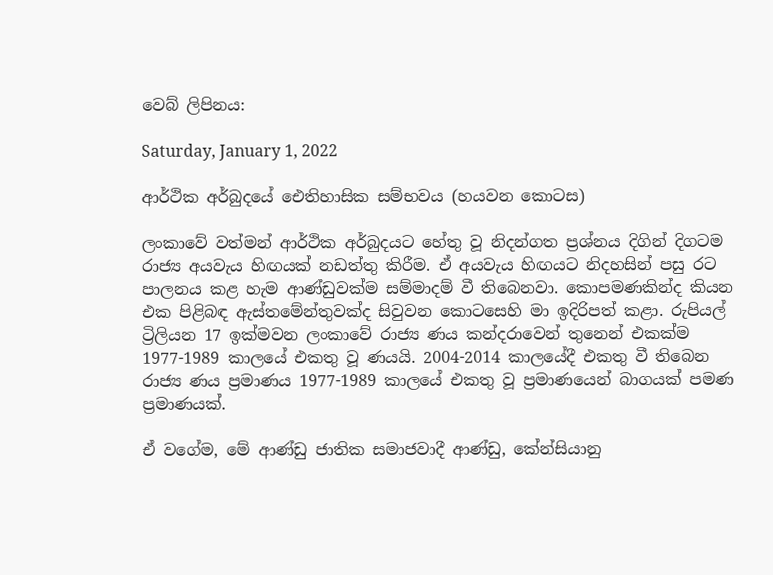වෙබ් ලිපිනය:

Saturday, January 1, 2022

ආර්ථික අර්බුදයේ ඓතිහාසික සම්භවය (හයවන කොටස)

ලංකාවේ වත්මන් ආර්ථික අර්බුදයට හේතු වූ නිදන්ගත ප්‍රශ්නය දිගින් දිගටම රාජ්‍ය අයවැය හිඟයක් නඩත්තු කිරීම. ඒ අයවැය හිඟයට නිදහසින් පසු රට පාලනය කළ හැම ආණ්ඩුවක්ම සම්මාදම් වී තිබෙනවා. කොපමණකින්ද කියන එක පිළිබඳ ඇස්තමේන්තුවක්ද සිවුවන කොටසෙහි මා ඉදිරිපත් කළා. රුපියල් ට්‍රිලියන 17 ඉක්මවන ලංකාවේ රාජ්‍ය ණය කන්දරාවෙන් තුනෙන් එකක්ම 1977-1989 කාලයේ එකතු වූ ණයයි. 2004-2014 කාලයේදී එකතු වී තිබෙන රාජ්‍ය ණය ප්‍රමාණය 1977-1989 කාලයේ එකතු වූ ප්‍රමාණයෙන් බාගයක් පමණ ප්‍රමාණයක්.

ඒ වගේම, මේ ආණ්ඩු ජාතික සමාජවාදී ආණ්ඩු, කේන්සියානු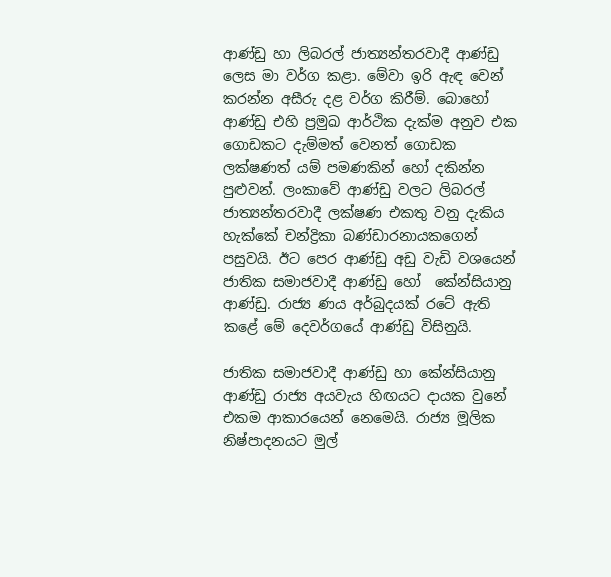ආණ්ඩු හා ලිබරල් ජාත්‍යන්තරවාදී ආණ්ඩු ලෙස මා වර්ග කළා. මේවා ඉරි ඇඳ වෙන් කරන්න අසීරු දළ වර්ග කිරීම්. බොහෝ ආණ්ඩු එහි ප්‍රමුඛ ආර්ථික දැක්ම අනුව එක ගොඩකට දැම්මත් වෙනත් ගොඩක ලක්ෂණත් යම් පමණකින් හෝ දකින්න පුළුවන්. ලංකාවේ ආණ්ඩු වලට ලිබරල් ජාත්‍යන්තරවාදී ලක්ෂණ එකතු වනු දැකිය හැක්කේ චන්ද්‍රිකා බණ්ඩාරනායකගෙන් පසුවයි. ඊට පෙර ආණ්ඩු අඩු වැඩි වශයෙන් ජාතික සමාජවාදී ආණ්ඩු හෝ  කේන්සියානු ආණ්ඩු. රාජ්‍ය ණය අර්බුදයක් රටේ ඇති කළේ මේ දෙවර්ගයේ ආණ්ඩු විසිනුයි.

ජාතික සමාජවාදී ආණ්ඩු හා කේන්සියානු ආණ්ඩු රාජ්‍ය අයවැය හිඟයට දායක වුනේ එකම ආකාරයෙන් නෙමෙයි. රාජ්‍ය මූලික නිෂ්පාදනයට මුල්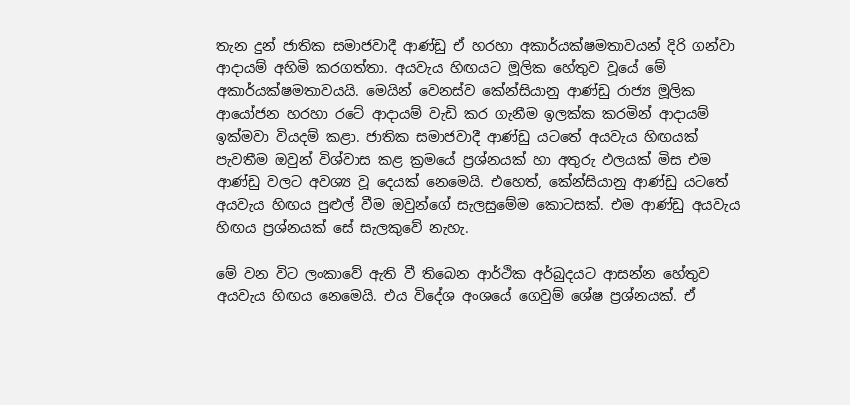තැන දුන් ජාතික සමාජවාදී ආණ්ඩු ඒ හරහා අකාර්යක්ෂමතාවයන් දිරි ගන්වා ආදායම් අහිමි කරගත්තා. අයවැය හිඟයට මූලික හේතුව වූයේ මේ අකාර්යක්ෂමතාවයයි. මෙයින් වෙනස්ව කේන්සියානු ආණ්ඩු රාජ්‍ය මූලික ආයෝජන හරහා රටේ ආදායම් වැඩි කර ගැනීම ඉලක්ක කරමින් ආදායම් ඉක්මවා වියදම් කළා. ජාතික සමාජවාදී ආණ්ඩු යටතේ අයවැය හිඟයක් පැවතීම ඔවුන් විශ්වාස කළ ක්‍රමයේ ප්‍රශ්නයක් හා අතුරු ඵලයක් මිස එම ආණ්ඩු වලට අවශ්‍ය වූ දෙයක් නෙමෙයි. එහෙත්, කේන්සියානු ආණ්ඩු යටතේ අයවැය හිඟය පුළුල් වීම ඔවුන්ගේ සැලසුමේම කොටසක්. එම ආණ්ඩු අයවැය හිඟය ප්‍රශ්නයක් සේ සැලකුවේ නැහැ.

මේ වන විට ලංකාවේ ඇති වී තිබෙන ආර්ථික අර්බුදයට ආසන්න හේතුව අයවැය හිඟය නෙමෙයි. එය විදේශ අංශයේ ගෙවුම් ශේෂ ප්‍රශ්නයක්. ඒ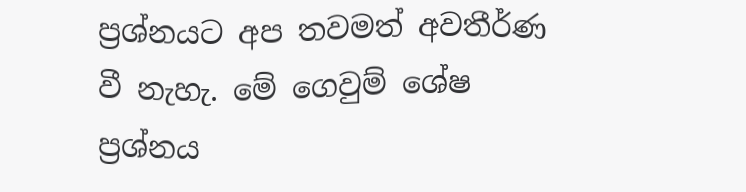ප්‍රශ්නයට අප තවමත් අවතීර්ණ වී නැහැ. මේ ගෙවුම් ශේෂ ප්‍රශ්නය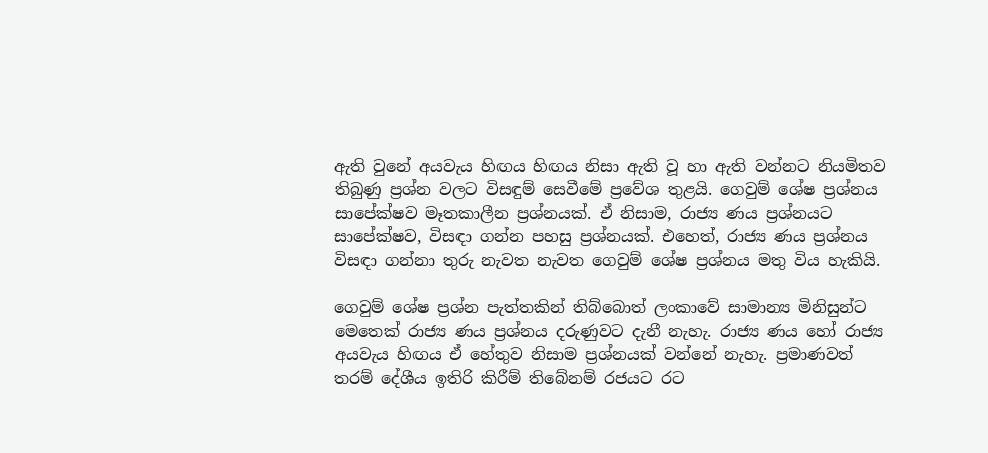ඇති වුනේ අයවැය හිඟය හිඟය නිසා ඇති වූ හා ඇති වන්නට නියමිතව තිබුණු ප්‍රශ්න වලට විසඳුම් සෙවීමේ ප්‍රවේශ තුළයි. ගෙවුම් ශේෂ ප්‍රශ්නය සාපේක්ෂව මෑතකාලීන ප්‍රශ්නයක්. ඒ නිසාම, රාජ්‍ය ණය ප්‍රශ්නයට සාපේක්ෂව, විසඳා ගන්න පහසු ප්‍රශ්නයක්. එහෙත්, රාජ්‍ය ණය ප්‍රශ්නය විසඳා ගන්නා තුරු නැවත නැවත ගෙවුම් ශේෂ ප්‍රශ්නය මතු විය හැකියි.

ගෙවුම් ශේෂ ප්‍රශ්න පැත්තකින් තිබ්බොත් ලංකාවේ සාමාන්‍ය මිනිසුන්ට මෙතෙක් රාජ්‍ය ණය ප්‍රශ්නය දරුණුවට දැනී නැහැ. රාජ්‍ය ණය හෝ රාජ්‍ය අයවැය හිඟය ඒ හේතුව නිසාම ප්‍රශ්නයක් වන්නේ නැහැ. ප්‍රමාණවත් තරම් දේශීය ඉතිරි කිරීම් තිබේනම් රජයට රට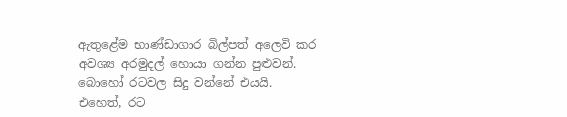ඇතුළේම භාණ්ඩාගාර බිල්පත් අලෙවි කර අවශ්‍ය අරමුදල් හොයා ගන්න පුළුවන්. බොහෝ රටවල සිදු වන්නේ එයයි. එහෙත්, රට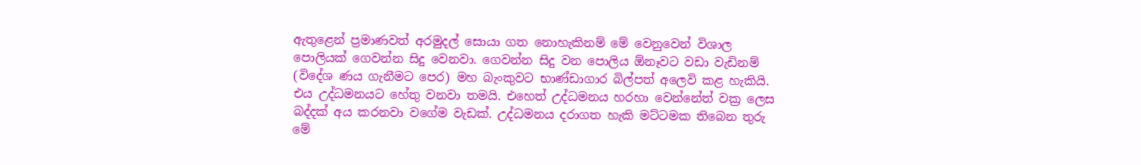ඇතුළෙන් ප්‍රමාණවත් අරමුදල් සොයා ගත නොහැකිනම් මේ වෙනුවෙන් විශාල පොලියක් ගෙවන්න සිදු වෙනවා. ගෙවන්න සිදු වන පොලිය ඕනෑවට වඩා වැඩිනම් (විදේශ ණය ගැනීමට පෙර) මහ බැංකුවට භාණ්ඩාගාර බිල්පත් අලෙවි කළ හැකියි. එය උද්ධමනයට හේතු වනවා තමයි. එහෙත් උද්ධමනය හරහා වෙන්නේත් වක්‍ර ලෙස බද්දක් අය කරනවා වගේම වැඩක්. උද්ධමනය දරාගත හැකි මට්ටමක තිබෙන තුරු මේ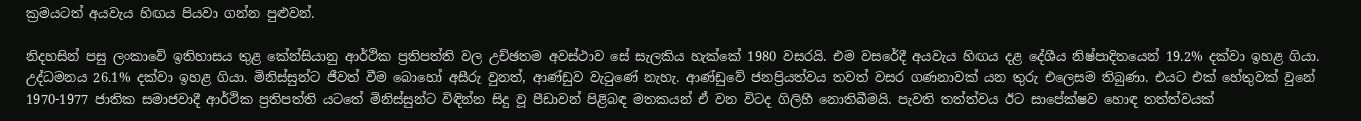ක්‍රමයටත් අයවැය හිඟය පියවා ගන්න පුළුවන්.

නිදහසින් පසු ලංකාවේ ඉතිහාසය තුළ කේන්සියානු ආර්ථික ප්‍රතිපත්ති වල උච්ඡතම අවස්ථාව සේ සැලකිය හැක්කේ 1980 වසරයි. එම වසරේදී අයවැය හිඟය දළ දේශීය නිෂ්පාදිතයෙන් 19.2% දක්වා ඉහළ ගියා. උද්ධමනය 26.1% දක්වා ඉහළ ගියා. මිනිස්සුන්ට ජීවත් වීම බොහෝ අසීරු වුනත්, ආණ්ඩුව වැටුණේ නැහැ. ආණ්ඩුවේ ජනප්‍රියත්වය තවත් වසර ගණනාවක් යන තුරු එලෙසම තිබුණා. එයට එක් හේතුවක් වුනේ 1970-1977 ජාතික සමාජවාදී ආර්ථික ප්‍රතිපත්ති යටතේ මිනිස්සුන්ට විඳින්න සිදු වූ පීඩාවන් පිළිබඳ මතකයන් ඒ වන විටද ගිලිහී නොතිබීමයි. පැවති තත්ත්වය ඊට සාපේක්ෂව හොඳ තත්ත්වයක්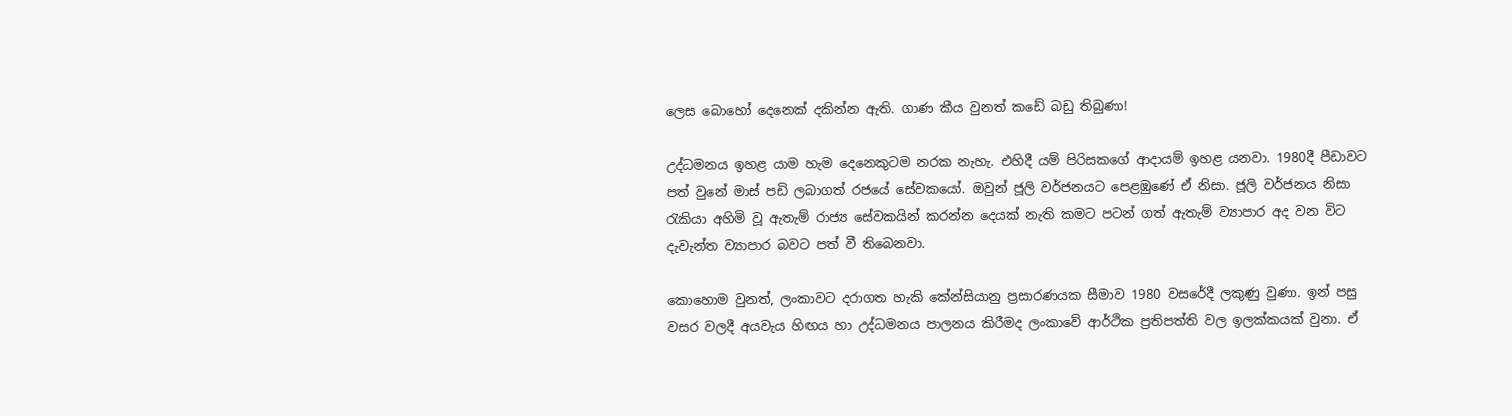ලෙස බොහෝ දෙනෙක් දකින්න ඇති. ගාණ කීය වුනත් කඩේ බඩු තිබුණා!

උද්ධමනය ඉහළ යාම හැම දෙනෙකුටම නරක නැහැ. එහිදී යම් පිරිසකගේ ආදායම් ඉහළ යනවා. 1980දී පීඩාවට පත් වුනේ මාස් පඩි ලබාගත් රජයේ සේවකයෝ. ඔවුන් ජූලි වර්ජනයට පෙළඹුණේ ඒ නිසා. ජූලි වර්ජනය නිසා රැකියා අහිමි වූ ඇතැම් රාජ්‍ය සේවකයින් කරන්න දෙයක් නැති කමට පටන් ගත් ඇතැම් ව්‍යාපාර අද වන විට දැවැන්ත ව්‍යාපාර බවට පත් වී තිබෙනවා.

කොහොම වුනත්, ලංකාවට දරාගත හැකි කේන්සියානු ප්‍රසාරණයක සීමාව 1980 වසරේදී ලකුණු වුණා. ඉන් පසු වසර වලදී අයවැය හිඟය හා උද්ධමනය පාලනය කිරීමද ලංකාවේ ආර්ථික ප්‍රතිපත්ති වල ඉලක්කයක් වුනා. ඒ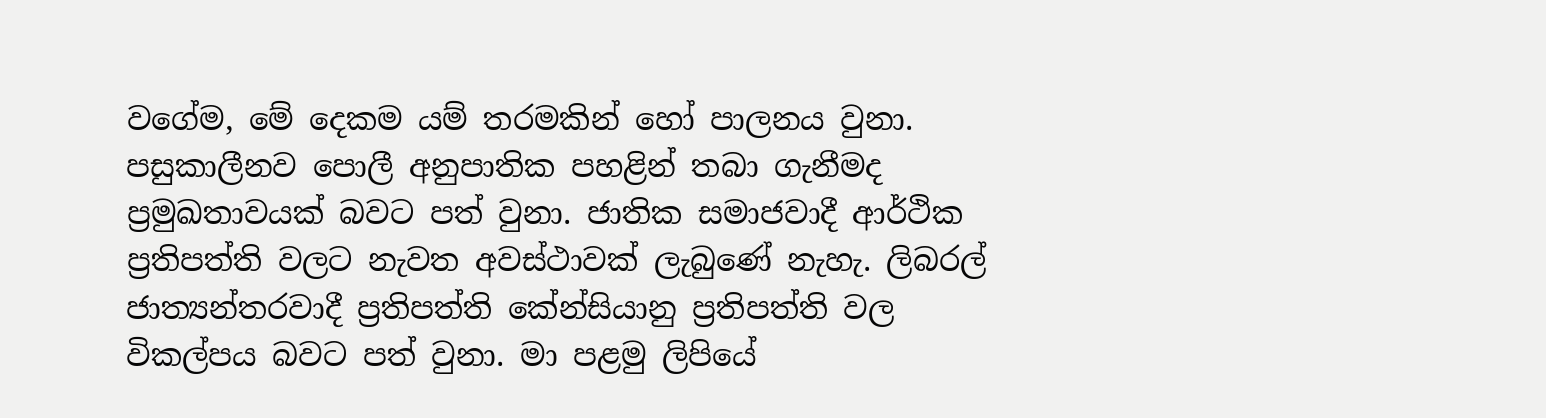වගේම, මේ දෙකම යම් තරමකින් හෝ පාලනය වුනා. පසුකාලීනව පොලී අනුපාතික පහළින් තබා ගැනීමද ප්‍රමුඛතාවයක් බවට පත් වුනා. ජාතික සමාජවාදී ආර්ථික ප්‍රතිපත්ති වලට නැවත අවස්ථාවක් ලැබුණේ නැහැ. ලිබරල් ජාත්‍යන්තරවාදී ප්‍රතිපත්ති කේන්සියානු ප්‍රතිපත්ති වල විකල්පය බවට පත් වුනා. මා පළමු ලිපියේ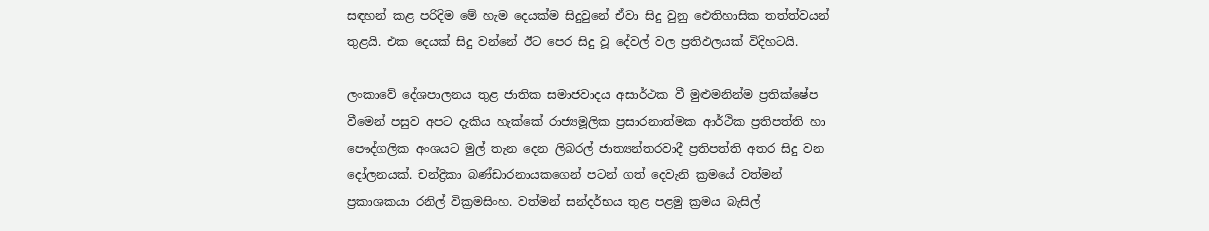සඳහන් කළ පරිදිම මේ හැම දෙයක්ම සිදුවුනේ ඒවා සිදු වුනු ඓතිහාසික තත්ත්වයන් තුළයි. එක දෙයක් සිදු වන්නේ ඊට පෙර සිදු වූ දේවල් වල ප්‍රතිඵලයක් විදිහටයි.

ලංකාවේ දේශපාලනය තුළ ජාතික සමාජවාදය අසාර්ථක වී මුළුමනින්ම ප්‍රතික්ෂේප වීමෙන් පසුව අපට දැකිය හැක්කේ රාජ්‍යමූලික ප්‍රසාරනාත්මක ආර්ථික ප්‍රතිපත්ති හා පෞද්ගලික අංශයට මුල් තැන දෙන ලිබරල් ජාත්‍යන්තරවාදී ප්‍රතිපත්ති අතර සිදු වන දෝලනයක්. චන්ද්‍රිකා බණ්ඩාරනායකගෙන් පටන් ගත් දෙවැනි ක්‍රමයේ වත්මන් ප්‍රකාශකයා රනිල් වික්‍රමසිංහ. වත්මන් සන්දර්භය තුළ පළමු ක්‍රමය බැසිල්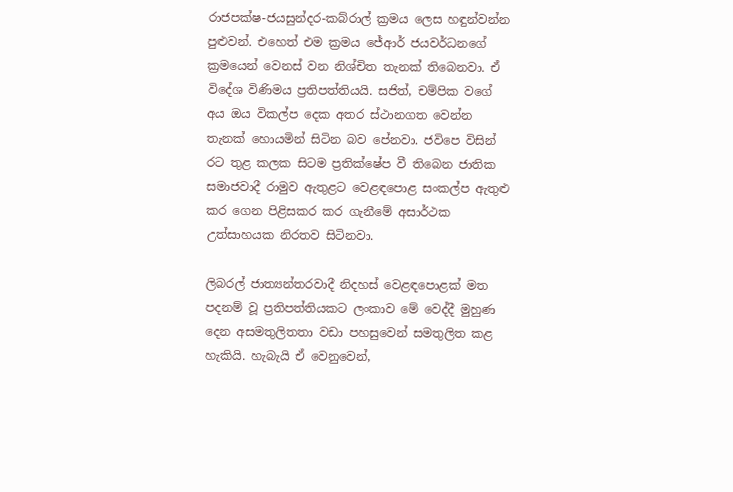රාජපක්ෂ-ජයසුන්දර-කබ්රාල් ක්‍රමය ලෙස හඳුන්වන්න පුළුවන්. එහෙත් එම ක්‍රමය ජේආර් ජයවර්ධනගේ ක්‍රමයෙන් වෙනස් වන නිශ්චිත තැනක් තිබෙනවා. ඒ විදේශ විණිමය ප්‍රතිපත්තියයි. සජිත්, චම්පික වගේ අය ඔය විකල්ප දෙක අතර ස්ථානගත වෙන්න තැනක් හොයමින් සිටින බව පේනවා. ජවිපෙ විසින් රට තුළ කලක සිටම ප්‍රතික්ෂේප වී තිබෙන ජාතික සමාජවාදී රාමුව ඇතුළට වෙළඳපොළ සංකල්ප ඇතුළු කර ගෙන පිළිසකර කර ගැනීමේ අසාර්ථක උත්සාහයක නිරතව සිටිනවා.

ලිබරල් ජාත්‍යන්තරවාදී නිදහස් වෙළඳපොළක් මත පදනම් වූ ප්‍රතිපත්තියකට ලංකාව මේ වෙද්දී මුහුණ දෙන අසමතුලිතතා වඩා පහසුවෙන් සමතුලිත කළ හැකියි. හැබැයි ඒ වෙනුවෙන්,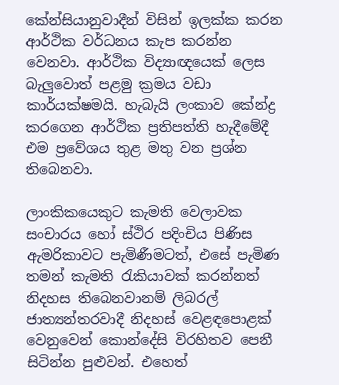කේන්සියානුවාදීන් විසින් ඉලක්ක කරන ආර්ථික වර්ධනය කැප කරන්න වෙනවා. ආර්ථික විද්‍යාඥයෙක් ලෙස බැලුවොත් පළමු ක්‍රමය වඩා කාර්යක්ෂමයි. හැබැයි ලංකාව කේන්ද්‍ර කරගෙන ආර්ථික ප්‍රතිපත්ති හැදීමේදී එම ප්‍රවේශය තුළ මතු වන ප්‍රශ්න තිබෙනවා.

ලාංකිකයෙකුට කැමති වෙලාවක සංචාරය හෝ ස්ථිර පදිංචිය පිණිස ඇමරිකාවට පැමිණීමටත්, එසේ පැමිණ තමන් කැමති රැකියාවක් කරන්නත් නිදහස තිබෙනවානම් ලිබරල් ජාත්‍යන්තරවාදී නිදහස් වෙළඳපොළක් වෙනුවෙන් කොන්දේසි විරහිතව පෙනී සිටින්න පුළුවන්. එහෙත්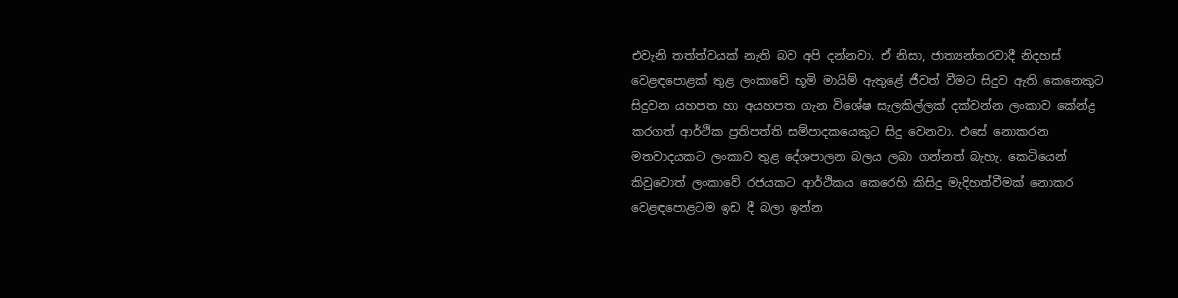එවැනි තත්ත්වයක් නැති බව අපි දන්නවා. ඒ නිසා, ජාත්‍යන්තරවාදී නිදහස් වෙළඳපොළක් තුළ ලංකාවේ භූමි මායිම් ඇතුළේ ජීවත් වීමට සිදුව ඇති කෙනෙකුට සිදුවන යහපත හා අයහපත ගැන විශේෂ සැලකිල්ලක් දක්වන්න ලංකාව කේන්ද්‍ර කරගත් ආර්ථික ප්‍රතිපත්ති සම්පාදකයෙකුට සිදු වෙනවා. එසේ නොකරන මතවාදයකට ලංකාව තුළ දේශපාලන බලය ලබා ගන්නත් බැහැ. කෙටියෙන් කිවුවොත් ලංකාවේ රජයකට ආර්ථිකය කෙරෙහි කිසිදු මැදිහත්වීමක් නොකර වෙළඳපොළටම ඉඩ දී බලා ඉන්න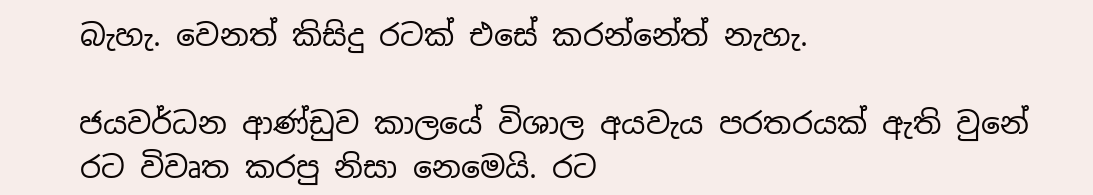බැහැ. වෙනත් කිසිදු රටක් එසේ කරන්නේත් නැහැ.

ජයවර්ධන ආණ්ඩුව කාලයේ විශාල අයවැය පරතරයක් ඇති වුනේ රට විවෘත කරපු නිසා නෙමෙයි. රට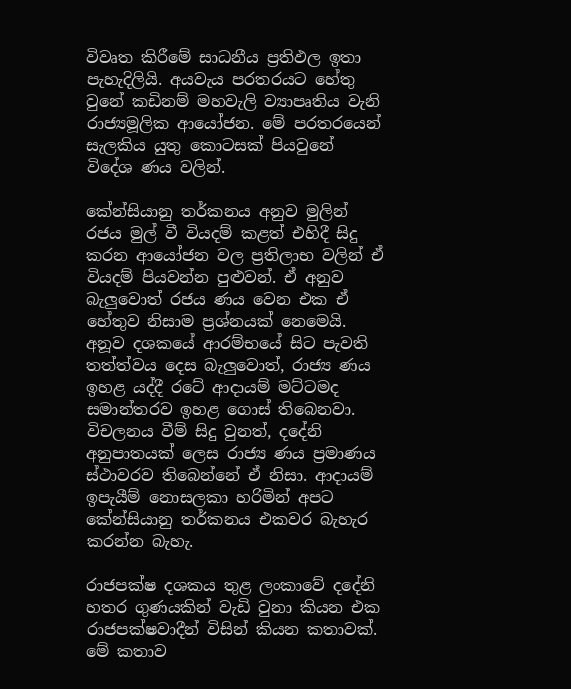විවෘත කිරීමේ සාධනීය ප්‍රතිඵල ඉතා පැහැදිලියි. අයවැය පරතරයට හේතු වුනේ කඩිනම් මහවැලි ව්‍යාපෘතිය වැනි රාජ්‍යමූලික ආයෝජන. මේ පරතරයෙන් සැලකිය යුතු කොටසක් පියවුනේ විදේශ ණය වලින්.

කේන්සියානු තර්කනය අනුව මුලින් රජය මුල් වී වියදම් කළත් එහිදී සිදු කරන ආයෝජන වල ප්‍රතිලාභ වලින් ඒ වියදම් පියවන්න පුළුවන්. ඒ අනුව බැලුවොත් රජය ණය වෙන එක ඒ හේතුව නිසාම ප්‍රශ්නයක් නෙමෙයි. අනූව දශකයේ ආරම්භයේ සිට පැවති තත්ත්වය දෙස බැලුවොත්, රාජ්‍ය ණය ඉහළ යද්දී රටේ ආදායම් මට්ටමද සමාන්තරව ඉහළ ගොස් තිබෙනවා. විචලනය වීම් සිදු වුනත්, දදේනි අනුපාතයක් ලෙස රාජ්‍ය ණය ප්‍රමාණය ස්ථාවරව තිබෙන්නේ ඒ නිසා. ආදායම් ඉපැයීම් නොසලකා හරිමින් අපට කේන්සියානු තර්කනය එකවර බැහැර කරන්න බැහැ.

රාජපක්ෂ දශකය තුළ ලංකාවේ දදේනි හතර ගුණයකින් වැඩි වුනා කියන එක රාජපක්ෂවාදීන් විසින් කියන කතාවක්. මේ කතාව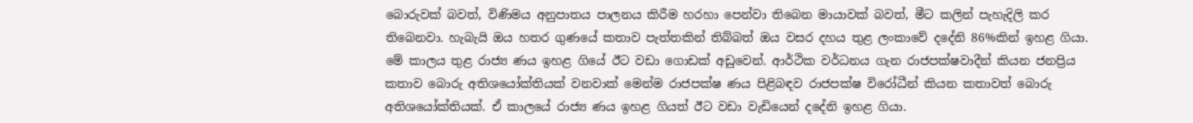බොරුවක් බවත්, විණිමය අනුපාතය පාලනය කිරීම හරහා පෙන්වා තිබෙන මායාවක් බවත්, මීට කලින් පැහැදිලි කර තිබෙනවා. හැබැයි ඔය හතර ගුණයේ කතාව පැත්තකින් තිබ්බත් ඔය වසර දහය තුළ ලංකාවේ දදේනි 86%කින් ඉහළ ගියා. මේ කාලය තුළ රාජ්‍ය ණය ඉහළ ගියේ ඊට වඩා ගොඩක් අඩුවෙන්. ආර්ථික වර්ධනය ගැන රාජපක්ෂවාදීන් කියන ජනප්‍රිය කතාව බොරු අතිශයෝක්තියක් වනවාක් මෙන්ම රාජපක්ෂ ණය පිළිබඳව රාජපක්ෂ විරෝධීන් කියන කතාවත් බොරු අතිශයෝක්තියක්. ඒ කාලයේ රාජ්‍ය ණය ඉහළ ගියත් ඊට වඩා වැඩියෙන් දදේනි ඉහළ ගියා.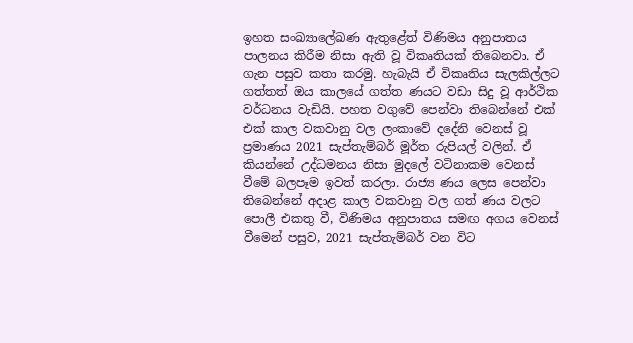ඉහත සංඛ්‍යාලේඛණ ඇතුළේත් විණිමය අනුපාතය පාලනය කිරීම නිසා ඇති වූ විකෘතියක් තිබෙනවා. ඒ ගැන පසුව කතා කරමු. හැබැයි ඒ විකෘතිය සැලකිල්ලට ගත්තත් ඔය කාලයේ ගත්ත ණයට වඩා සිදු වූ ආර්ථික වර්ධනය වැඩියි. පහත වගුවේ පෙන්වා තිබෙන්නේ එක් එක් කාල වකවානු වල ලංකාවේ දදේනි වෙනස් වූ ප්‍රමාණය 2021 සැප්තැම්බර් මූර්ත රුපියල් වලින්. ඒ කියන්නේ උද්ධමනය නිසා මුදලේ වටිනාකම වෙනස් වීමේ බලපෑම ඉවත් කරලා. රාජ්‍ය ණය ලෙස පෙන්වා තිබෙන්නේ අදාළ කාල වකවානු වල ගත් ණය වලට පොලී එකතු වී, විණිමය අනුපාතය සමඟ අගය වෙනස් වීමෙන් පසුව, 2021 සැප්තැම්බර් වන විට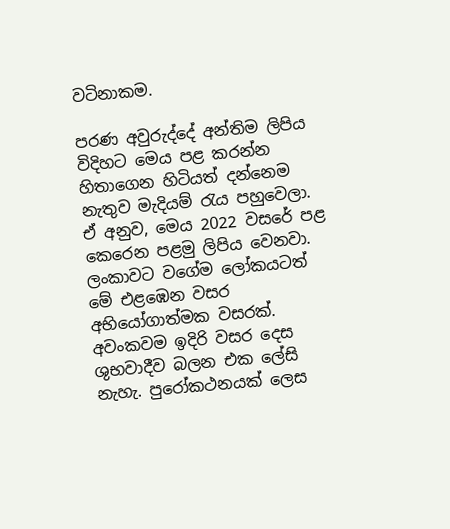වටිනාකම.

පරණ අවුරුද්දේ අන්තිම ලිපිය විදිහට මෙය පළ කරන්න හිතාගෙන හිටියත් දන්නෙම නැතුව මැදියම් රැය පහුවෙලා. ඒ අනුව, මෙය 2022 වසරේ පළ කෙරෙන පළමු ලිපිය වෙනවා. ලංකාවට වගේම ලෝකයටත් මේ එළඹෙන වසර අභියෝගාත්මක වසරක්. අවංකවම ඉදිරි වසර දෙස ශුභවාදීව බලන එක ලේසි නැහැ. පුරෝකථනයක් ලෙස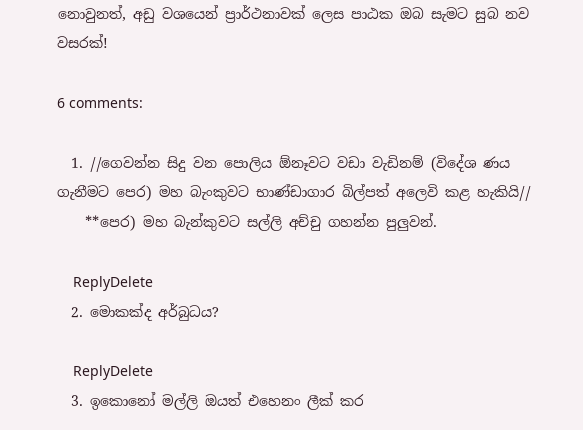නොවුනත්, අඩු වශයෙන් ප්‍රාර්ථනාවක් ලෙස පාඨක ඔබ සැමට සුබ නව වසරක්!

6 comments:

  1. //ගෙවන්න සිදු වන පොලිය ඕනෑවට වඩා වැඩිනම් (විදේශ ණය ගැනීමට පෙර) මහ බැංකුවට භාණ්ඩාගාර බිල්පත් අලෙවි කළ හැකියි//
    **පෙර) මහ බැන්කුවට සල්ලි අච්චු ගහන්න පුලුවන්.

    ReplyDelete
  2. මොකක්ද අර්බුධය?

    ReplyDelete
  3. ඉකොනෝ මල්ලි ඔයත් එහෙනං ලීක් කර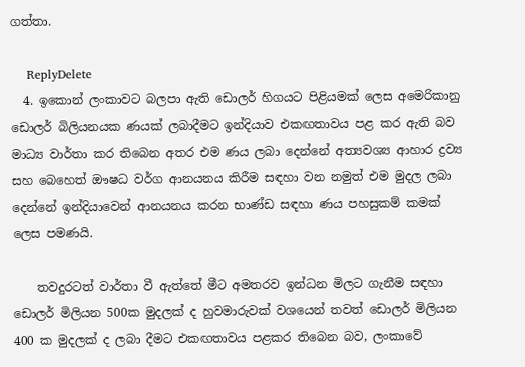ගත්තා.

    ReplyDelete
  4. ඉකොන් ලංකාවට බලපා ඇති ඩොලර් හිගයට පිළියමක් ලෙස අමෙරිකානු ඩොලර් බිලියනයක ණයක් ලබාදීමට ඉන්දියාව එකඟතාවය පළ කර ඇති බව මාධ්‍ය වාර්තා කර තිබෙන අතර එම ණය ලබා දෙන්නේ අත්‍යවශ්‍ය ආහාර ද්‍රව්‍ය සහ බෙහෙත් ඖෂධ වර්ග ආනයනය කිරීම සඳහා වන නමුත් එම මුදල ලබා දෙන්නේ ඉන්දියාවෙන් ආනයනය කරන භාණ්ඩ සඳහා ණය පහසුකම් කමක් ලෙස පමණයි.

    තවදුරටත් වාර්තා වී ඇත්තේ මීට අමතරව ඉන්ධන මිලට ගැනීම සඳහා ඩොලර් මිලියන 500ක මුදලක් ද හුවමාරුවක් වශයෙන් තවත් ඩොලර් මිලියන 400 ක මුදලක් ද ලබා දීමට එකඟතාවය පළකර තිබෙන බව, ලංකාවේ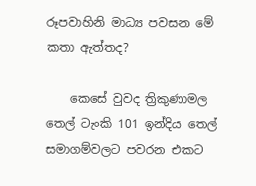රූපවාහිනි මාධ්‍ය පවසන මේ කතා ඇත්තද?

    කෙසේ වුවද ත්‍රිකුණාමල තෙල් ටැංකි 101 ඉන්දිය තෙල් සමාගම්වලට පවරන එකට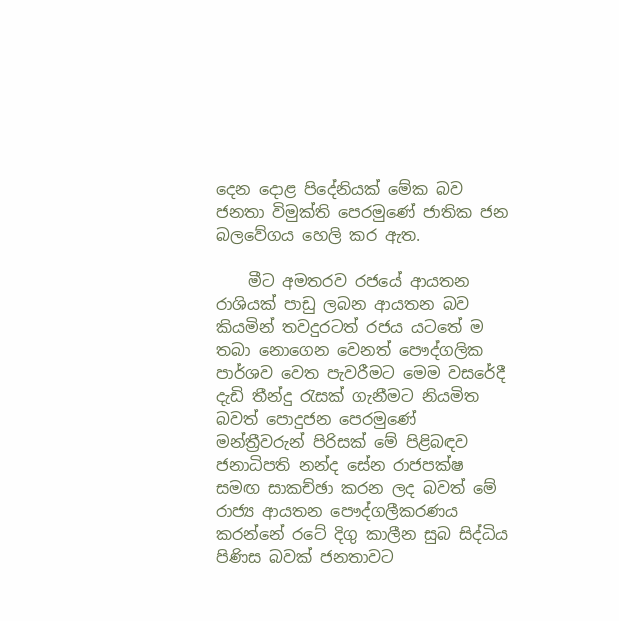දෙන දොළ පිදේනියක් මේක බව ජනතා විමුක්ති පෙරමුණේ ජාතික ජන බලවේගය හෙලි කර ඇත.

    මීට අමතරව රජයේ ආයතන රාශියක් පාඩු ලබන ආයතන බව කියමින් තවදුරටත් රජය යටතේ ම තබා නොගෙන වෙනත් පෞද්ගලික පාර්ශව වෙත පැවරීමට මෙම වසරේදී දැඩි තීන්දු රැසක් ගැනීමට නියමිත බවත් පොදුජන පෙරමුණේ මන්ත්‍රීවරුන් පිරිසක් මේ පිළිබඳව ජනාධිපති නන්ද සේන රාජපක්ෂ සමඟ සාකච්ඡා කරන ලද බවත් මේ රාජ්‍ය ආයතන පෞද්ගලීකරණය කරන්නේ රටේ දිගු කාලීන සුබ සිද්ධිය පිණිස බවක් ජනතාවට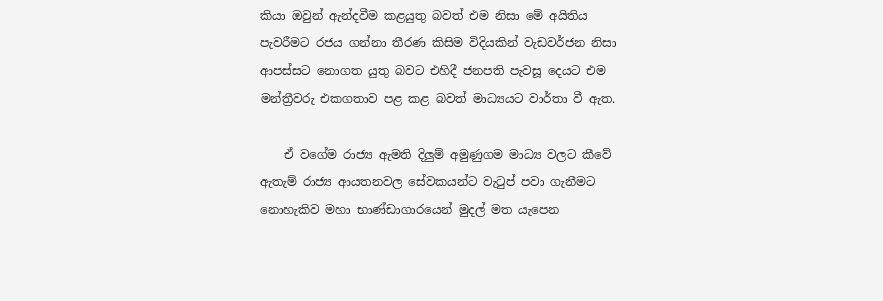කියා ඔවුන් ඇන්දවීම කළයුතු බවත් එම නිසා මේ අයිතිය පැවරීමට රජය ගන්නා තීරණ කිසිම විදියකින් වැඩවර්ජන නිසා ආපස්සට නොගත යුතු බවට එහිදී ජනපති පැවසූ දෙයට එම මන්ත්‍රීවරු එකගතාව පළ කළ බවත් මාධ්‍යයට වාර්තා වී ඇත.

    ඒ වගේම රාජ්‍ය ඇමති දිලුම් අමුණුගම මාධ්‍ය වලට කීවේ ඇතැම් රාජ්‍ය ආයතනවල සේවකයන්ට වැටුප් පවා ගැනීමට නොහැකිව මහා භාණ්ඩාගාරයෙන් මුදල් මත යැපෙන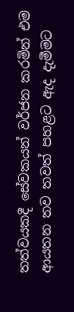තත්වයකදී සේවකයන් වර්ජන කරමින් එම ආයතන තව තවත් පහළට ඇද දැමීමට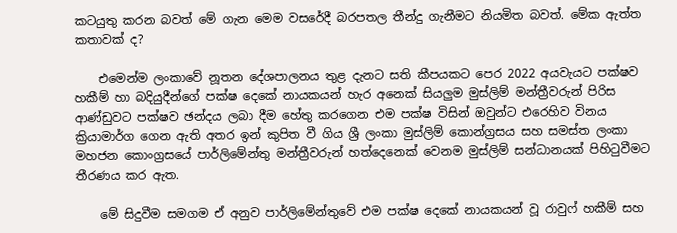කටයුතු කරන බවත් මේ ගැන මෙම වසරේදී බරපතල තීන්දු ගැනීමට නියමිත බවත්. මේක ඇත්ත කතාවක් ද?

    එමෙන්ම ලංකාවේ නූතන දේශපාලනය තුළ දැනට සති කීපයකට පෙර 2022 අයවැයට පක්ෂව හකීම් හා බදියුදීන්ගේ පක්ෂ දෙකේ නායකයන් හැර අනෙක් සියලුම මුස්ලිම් මන්ත්‍රීවරුන් පිරිස ආණ්‌ඩුවට පක්ෂව ඡන්දය ලබා දීම හේතු කරගෙන එම පක්ෂ විසින් ඔවුන්ට එරෙහිව විනය ක්‍රියාමාර්ග ගෙන ඇති අතර ඉන් කුපිත වී ගිය ශ්‍රී ලංකා මුස්ලිම් කොන්ග්‍රසය සහ සමස්ත ලංකා මහජන කොංග්‍රසයේ පාර්ලිමේන්තු මන්ත්‍රීවරුන් හත්දෙනෙක් වෙනම මුස්ලිම් සන්ධානයක් පිහිටුවීමට තීරණය කර ඇත.

    මේ සිදුවීම සමගම ඒ අනුව පාර්ලිමේන්තුවේ එම පක්ෂ දෙකේ නායකයන් වූ රාවුෆ් හකීම් සහ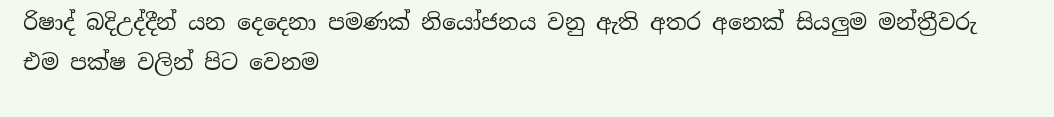රිෂාද් බදිඋද්දීන් යන දෙදෙනා පමණක් නියෝජනය වනු ඇති අතර අනෙක් සියලුම මන්ත්‍රීවරු එම පක්ෂ වලින් පිට වෙනම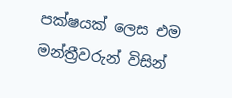පක්ෂයක් ලෙස එම මන්ත්‍රීවරුන් විසින්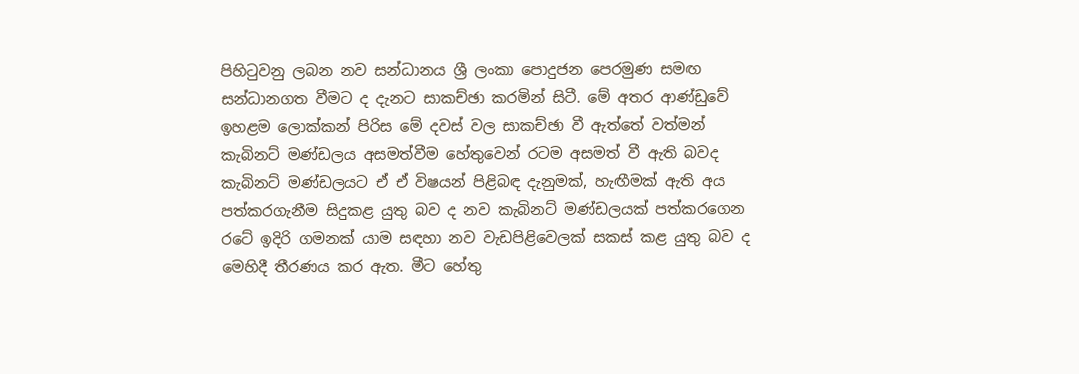පිහිටුවනු ලබන නව සන්ධානය ශ්‍රී ලංකා පොදුජන පෙරමුණ සමඟ සන්ධානගත වීමට ද දැනට සාකච්ඡා කරමින් සිටී. මේ අතර ආණ්ඩුවේ ඉහළම ලොක්කන් පිරිස මේ දවස් වල සාකච්ඡා වී ඇත්තේ වත්මන් කැබිනට් මණ්ඩලය අසමත්වීම හේතුවෙන් රටම අසමත් වී ඇති බවද කැබිනට් මණ්ඩලයට ඒ ඒ විෂයන් පිළිබඳ දැනුමක්, හැඟීමක් ඇති අය පත්කරගැනීම සිදුකළ යුතු බව ද නව කැබිනට් මණ්ඩලයක් පත්කරගෙන රටේ ඉදිරි ගමනක් යාම සඳහා නව වැඩපිළිවෙලක් සකස් කළ යුතු බව ද මෙහිදී තීරණය කර ඇත. මීට හේතු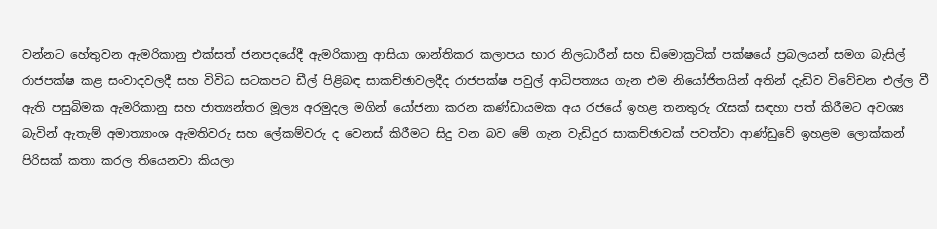වන්නට හේතුවන ඇමරිකානු එක්සත් ජනපදයේදී ඇමරිකානු ආසියා ශාන්තිකර කලාපය භාර නිලධාරීන් සහ ඩිමොක්‍රටික් පක්ෂයේ ප්‍රබලයන් සමග බැසිල් රාජපක්ෂ කළ සංවාදවලදී සහ විවිධ සටකපට ඩීල් පිළිබඳ සාකච්ඡාවලදීද රාජපක්ෂ පවුල් ආධිපත්‍යය ගැන එම නියෝජිතයින් අතින් දැඩිව විවේචන එල්ල වී ඇති පසුබිමක ඇමරිකානු සහ ජාත්‍යන්තර මූල්‍ය අරමුදල මගින් යෝජනා කරන කණ්ඩායමක අය රජයේ ඉහළ තනතුරු රැසක් සඳහා පත් කිරීමට අවශ්‍ය බැවින් ඇතැම් අමාත්‍යාංශ ඇමතිවරු සහ ලේකම්වරු ද වෙනස් කිරීමට සිදු වන බව මේ ගැන වැඩිදුර සාකච්ඡාවක් පවත්වා ආණ්ඩුවේ ඉහළම ලොක්කන් පිරිසක් කතා කරල තියෙනවා කියලා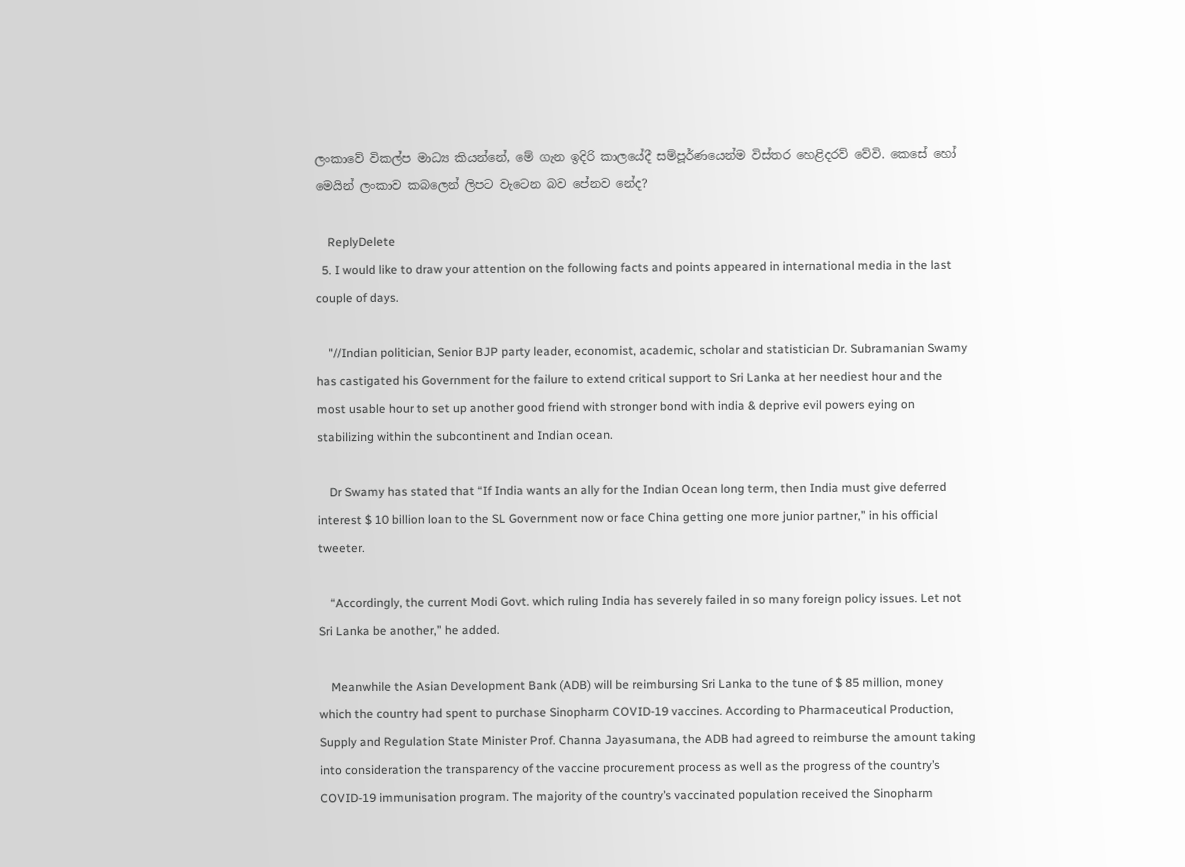ලංකාවේ විකල්ප මාධ්‍ය කියන්නේ, මේ ගැන ඉදිරි කාලයේදී සම්පූර්ණයෙන්ම විස්තර හෙළිදරව් වේවි. කෙසේ හෝ මෙයින් ලංකාව කබලෙන් ලිපට වැටෙන බව පේනව නේද?

    ReplyDelete
  5. I would like to draw your attention on the following facts and points appeared in international media in the last couple of days.

    "//Indian politician, Senior BJP party leader, economist, academic, scholar and statistician Dr. Subramanian Swamy has castigated his Government for the failure to extend critical support to Sri Lanka at her neediest hour and the most usable hour to set up another good friend with stronger bond with india & deprive evil powers eying on stabilizing within the subcontinent and Indian ocean.

    Dr Swamy has stated that “If India wants an ally for the Indian Ocean long term, then India must give deferred interest $ 10 billion loan to the SL Government now or face China getting one more junior partner,” in his official tweeter.

    “Accordingly, the current Modi Govt. which ruling India has severely failed in so many foreign policy issues. Let not Sri Lanka be another,” he added.

    Meanwhile the Asian Development Bank (ADB) will be reimbursing Sri Lanka to the tune of $ 85 million, money which the country had spent to purchase Sinopharm COVID-19 vaccines. According to Pharmaceutical Production, Supply and Regulation State Minister Prof. Channa Jayasumana, the ADB had agreed to reimburse the amount taking into consideration the transparency of the vaccine procurement process as well as the progress of the country’s COVID-19 immunisation program. The majority of the country’s vaccinated population received the Sinopharm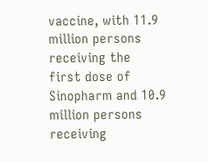vaccine, with 11.9 million persons receiving the first dose of Sinopharm and 10.9 million persons receiving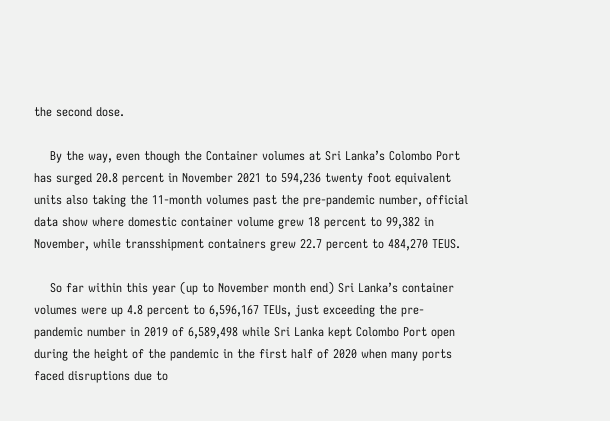the second dose.

    By the way, even though the Container volumes at Sri Lanka’s Colombo Port has surged 20.8 percent in November 2021 to 594,236 twenty foot equivalent units also taking the 11-month volumes past the pre-pandemic number, official data show where domestic container volume grew 18 percent to 99,382 in November, while transshipment containers grew 22.7 percent to 484,270 TEUS.

    So far within this year (up to November month end) Sri Lanka’s container volumes were up 4.8 percent to 6,596,167 TEUs, just exceeding the pre-pandemic number in 2019 of 6,589,498 while Sri Lanka kept Colombo Port open during the height of the pandemic in the first half of 2020 when many ports faced disruptions due to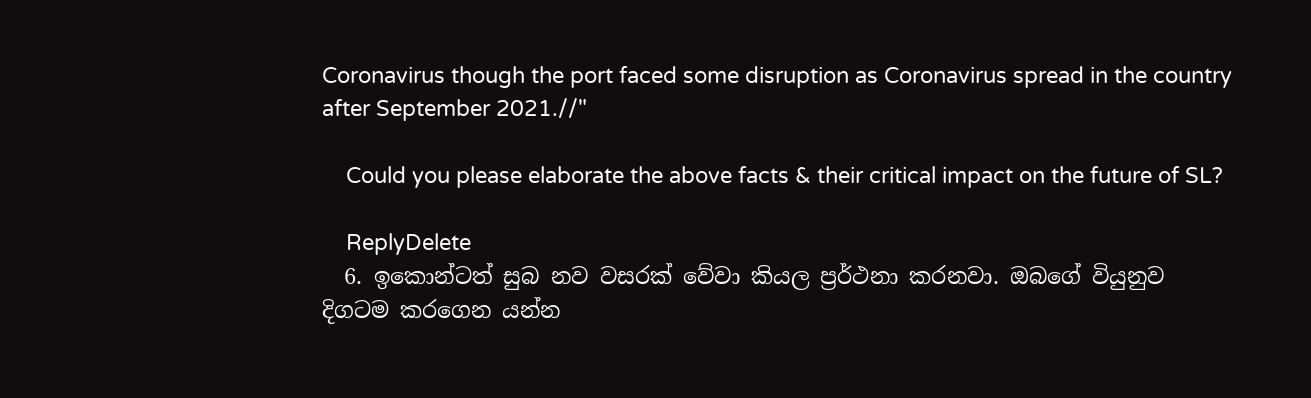Coronavirus though the port faced some disruption as Coronavirus spread in the country after September 2021.//"

    Could you please elaborate the above facts & their critical impact on the future of SL?

    ReplyDelete
  6. ඉකොන්ටත් සුබ නව වසරක් වේවා කියල ප්‍රර්ථනා කරනවා. ඔබගේ වියුනුව දිගටම කරගෙන යන්න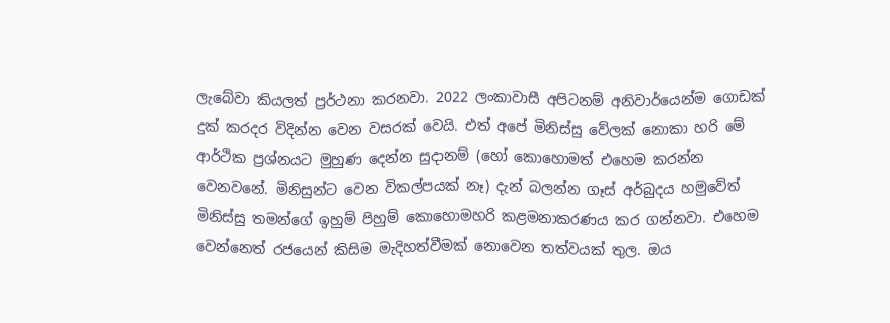ලැබේවා කියලත් ප්‍රර්ථනා කරනවා. 2022 ලංකාවාසී අපිටනම් අනිවාර්යෙන්ම ගොඩක් දුක් කරදර විදින්න වෙන වසරක් වෙයි. එත් අපේ මිනිස්සු වේලක් නොකා හරි මේ ආර්ථික ප්‍රශ්නයට මුහුණ දෙන්න සුදානම් (හෝ කොහොමත් එහෙම කරන්න වෙනවනේ. මිනිසුන්ට වෙන විකල්පයක් නෑ) දැන් බලන්න ගෑස් අර්බුදය හමුවේත් මිනිස්සු තමන්ගේ ඉහුම් පිහුම් කොහොමහරි කළමනාකරණය කර ගන්නවා. එහෙම වෙන්නෙත් රජයෙන් කිසිම මැදිහත්වීමක් නොවෙන තත්වයක් තුල. ඔය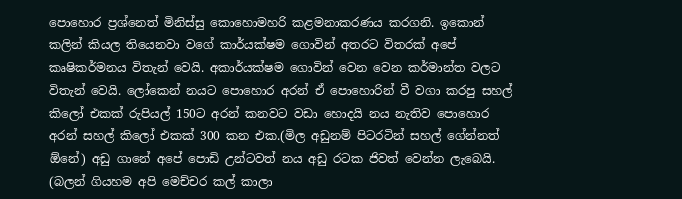පොහොර ප්‍රශ්නෙත් මිනිස්සු කොහොමහරි කළමනාකරණය කරගනි. ඉකොන් කලින් කියල තියෙනවා වගේ කාර්යක්ෂම ගොවින් අතරට විතරක් අපේ කෘෂිකර්මනය විතැන් වෙයි. අකාර්යක්ෂම ගොවින් වෙන වෙන කර්මාන්ත වලට විතැන් වෙයි. ලෝකෙන් නයට පොහොර අරන් ඒ පොහොරින් වී වගා කරපු සහල් කිලෝ එකක් රුපියල් 150ට අරන් කනවට වඩා හොදයි නය නැතිව පොහොර අරන් සහල් කිලෝ එකක් 300 කන එක.(මිල අඩුනම් පිටරටින් සහල් ගේන්නත් ඕනේ) අඩු ගානේ අපේ පොඩි උන්ටවත් නය අඩු රටක ජිවත් වෙන්න ලැබෙයි. (බලන් ගියහම අපි මෙච්චර කල් කාලා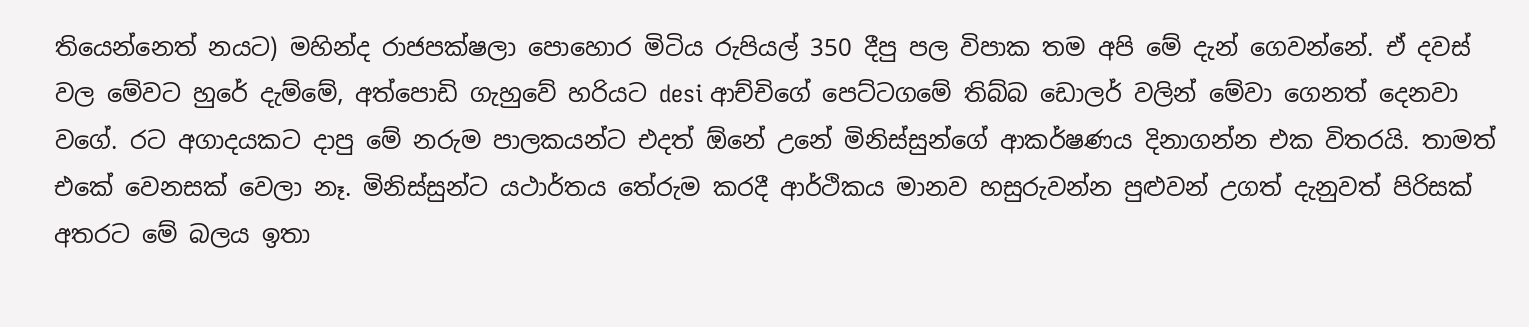තියෙන්නෙත් නයට) මහින්ද රාජපක්ෂලා පොහොර මිටිය රුපියල් 350 දීපු පල විපාක තම අපි මේ දැන් ගෙවන්නේ. ඒ දවස් වල මේවට හුරේ දැම්මේ, අත්පොඩි ගැහුවේ හරියට desi ආච්චිගේ පෙට්ටගමේ තිබ්බ ඩොලර් වලින් මේවා ගෙනත් දෙනවා වගේ. රට අගාදයකට දාපු මේ නරුම පාලකයන්ට එදත් ඕනේ උනේ මිනිස්සුන්ගේ ආකර්ෂණය දිනාගන්න එක විතරයි. තාමත් එකේ වෙනසක් වෙලා නෑ. මිනිස්සුන්ට යථාර්තය තේරුම කරදී ආර්ථිකය මානව හසුරුවන්න පුළුවන් උගත් දැනුවත් පිරිසක් අතරට මේ බලය ඉතා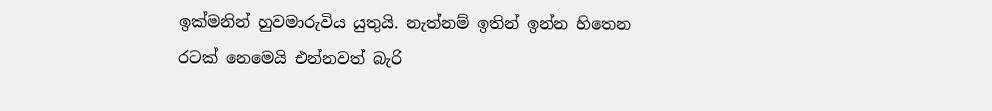ඉක්මනින් හුවමාරුවිය යුතුයි. නැත්නම් ඉතින් ඉන්න හිතෙන රටක් නෙමෙයි එන්නවත් බැරි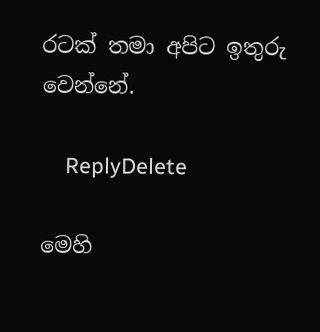රටක් තමා අපිට ඉතුරු වෙන්නේ.

    ReplyDelete

මෙහි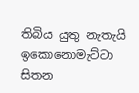තිබිය යුතු නැතැයි ඉකොනොමැට්ටා සිතන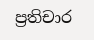ප්‍රතිචාර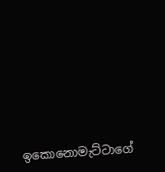ඉකොනොමැට්ටාගේ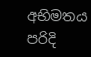අභිමතය පරිදි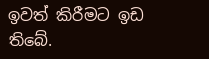ඉවත් කිරීමට ඉඩ තිබේ.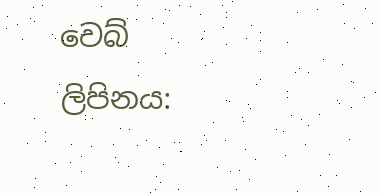වෙබ් ලිපිනය: